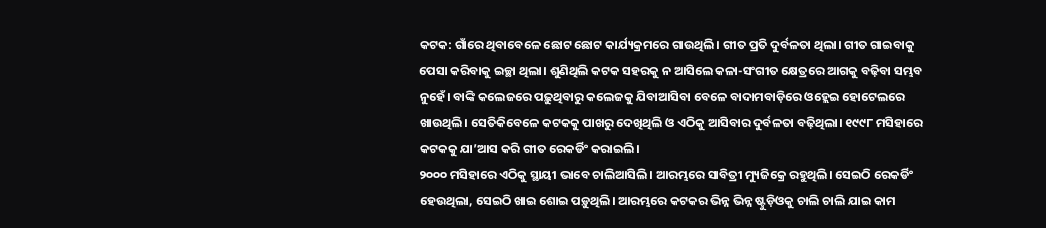କଟକ: ଗାଁରେ ଥିବାବେଳେ ଛୋଟ ଛୋଟ କାର୍ଯ୍ୟକ୍ରମରେ ଗାଉଥିଲି। ଗୀତ ପ୍ରତି ଦୁର୍ବଳତା ଥିଲା। ଗୀତ ଗାଇବାକୁ ପେସା କରିବାକୁ ଇଚ୍ଛା ଥିଲା। ଶୁଣିଥିଲି କଟକ ସହରକୁ ନ ଆସିଲେ କଳା-ସଂଗୀତ କ୍ଷେତ୍ରରେ ଆଗକୁ ବଢ଼ିବା ସମ୍ଭବ ନୁହେଁ। ବାଙ୍କି କଲେଜରେ ପଢ଼ୁଥିବାରୁ କଲେଜକୁ ଯିବାଆସିବା ବେଳେ ବାଦାମବାଡ଼ିରେ ଓହ୍ଲେଇ ହୋଟେଲରେ ଖାଉଥିଲି। ସେତିକିବେଳେ କଟକକୁ ପାଖରୁ ଦେଖିଥିଲି ଓ ଏଠିକୁ ଆସିବାର ଦୁର୍ବଳତା ବଢ଼ିଥିଲା। ୧୯୯୮ ମସିହାରେ କଟକକୁ ଯା’ଆସ କରି ଗୀତ ରେକର୍ଡିଂ କରାଇଲି।
୨୦୦୦ ମସିହାରେ ଏଠିକୁ ସ୍ଥାୟୀ ଭାବେ ଚାଲିଆସିଲି। ଆରମ୍ଭରେ ସାବିତ୍ରୀ ମ୍ୟୁଜିକ୍ରେ ରହୁଥିଲି। ସେଇଠି ରେକର୍ଡିଂ ହେଉଥିଲା, ସେଇଠି ଖାଇ ଶୋଇ ପଡ଼ୁଥିଲି। ଆରମ୍ଭରେ କଟକର ଭିନ୍ନ ଭିନ୍ନ ଷ୍ଟୁଡ଼ିଓକୁ ଚାଲି ଚାଲି ଯାଇ କାମ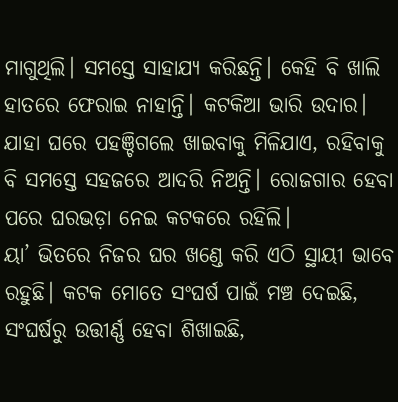ମାଗୁଥିଲି। ସମସ୍ତେ ସାହାଯ୍ୟ କରିଛନ୍ତି। କେହି ବି ଖାଲି ହାତରେ ଫେରାଇ ନାହାନ୍ତି। କଟକିଆ ଭାରି ଉଦାର। ଯାହା ଘରେ ପହଞ୍ଚିଗଲେ ଖାଇବାକୁ ମିଳିଯାଏ, ରହିବାକୁ ବି ସମସ୍ତେ ସହଜରେ ଆଦରି ନିଅନ୍ତି। ରୋଜଗାର ହେବା ପରେ ଘରଭଡ଼ା ନେଇ କଟକରେ ରହିଲି।
ୟା’ ଭିତରେ ନିଜର ଘର ଖଣ୍ଡେ କରି ଏଠି ସ୍ଥାୟୀ ଭାବେ ରହୁଛି। କଟକ ମୋତେ ସଂଘର୍ଷ ପାଇଁ ମଞ୍ଚ ଦେଇଛି, ସଂଘର୍ଷରୁ ଉତ୍ତୀର୍ଣ୍ଣ ହେବା ଶିଖାଇଛି,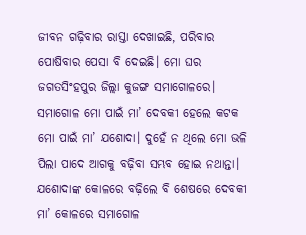ଜୀବନ ଗଢ଼ିବାର ରାସ୍ତା ଦେଖାଇଛି, ପରିବାର ପୋଷିବାର ପେସା ବି ଦେଇଛି। ମୋ ଘର ଜଗତସିଂହପୁର ଜିଲ୍ଲା କୁଜଙ୍ଗ ସମାଗୋଳରେ। ସମାଗୋଳ ମୋ ପାଇଁ ମା’ ଦେବକୀ ହେଲେ କଟକ ମୋ ପାଇଁ ମା’ ଯଶୋଦା। ଦୁହେଁ ନ ଥିଲେ ମୋ ଭଳି ପିଲା ପାଦେ ଆଗକୁ ବଢ଼ିବା ସମ୍ଭବ ହୋଇ ନଥାନ୍ତା। ଯଶୋଦାଙ୍କ କୋଳରେ ବଢ଼ିଲେ ବି ଶେଷରେ ଦେବକୀ ମା’ କୋଳରେ ସମାଗୋଳ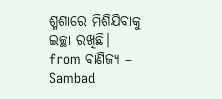ଶ୍ମଶାରେ ମିଶିଯିବାକୁ ଇଚ୍ଛା ରଖିଛି।
from ବାଣିଜ୍ୟ – Sambad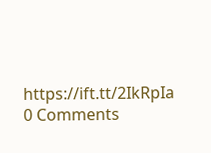https://ift.tt/2IkRpIa
0 Comments